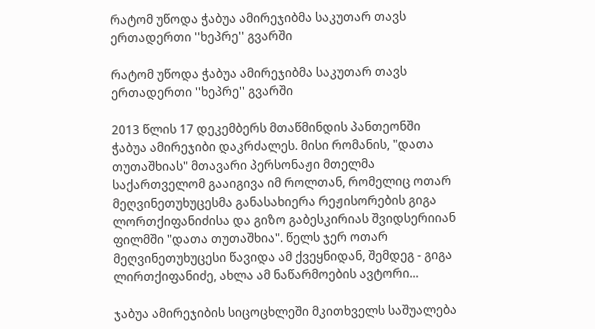რატომ უწოდა ჭაბუა ამირეჯიბმა საკუთარ თავს ერთადერთი ''ხეპრე'' გვარში

რატომ უწოდა ჭაბუა ამირეჯიბმა საკუთარ თავს ერთადერთი ''ხეპრე'' გვარში

2013 წლის 17 დეკემბერს მთაწმინდის პანთეონში ჭაბუა ამირეჯიბი დაკრძალეს. მისი რომანის, "დათა თუთაშხიას" მთავარი პერსონაჟი მთელმა საქართველომ გააიგივა იმ როლთან, რომელიც ოთარ მეღვინეთუხუცესმა განასახიერა რეჟისორების გიგა ლორთქიფანიძისა და გიზო გაბესკირიას შვიდსერიიან ფილმში "დათა თუთაშხია". წელს ჯერ ოთარ მეღვინეთუხუცესი წავიდა ამ ქვეყნიდან, შემდეგ - გიგა ლირთქიფანიძე, ახლა ამ ნაწარმოების ავტორი...

ჯაბუა ამირეჯიბის სიცოცხლეში მკითხველს საშუალება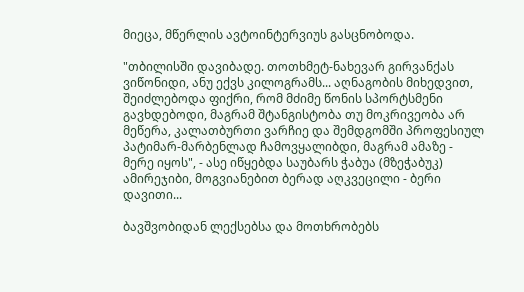მიეცა, მწერლის ავტოინტერვიუს გასცნობოდა.

"თბილისში დავიბადე. თოთხმეტ-ნახევარ გირვანქას ვიწონიდი, ანუ ექვს კილოგრამს... აღნაგობის მიხედვით, შეიძლებოდა ფიქრი, რომ მძიმე წონის სპორტსმენი გავხდებოდი, მაგრამ შტანგისტობა თუ მოკრივეობა არ მეწერა, კალათბურთი ვარჩიე და შემდგომში პროფესიულ პატიმარ-მარბენლად ჩამოვყალიბდი, მაგრამ ამაზე - მერე იყოს", - ასე იწყებდა საუბარს ჭაბუა (მზეჭაბუკ) ამირეჯიბი, მოგვიანებით ბერად აღკვეცილი - ბერი დავითი...

ბავშვობიდან ლექსებსა და მოთხრობებს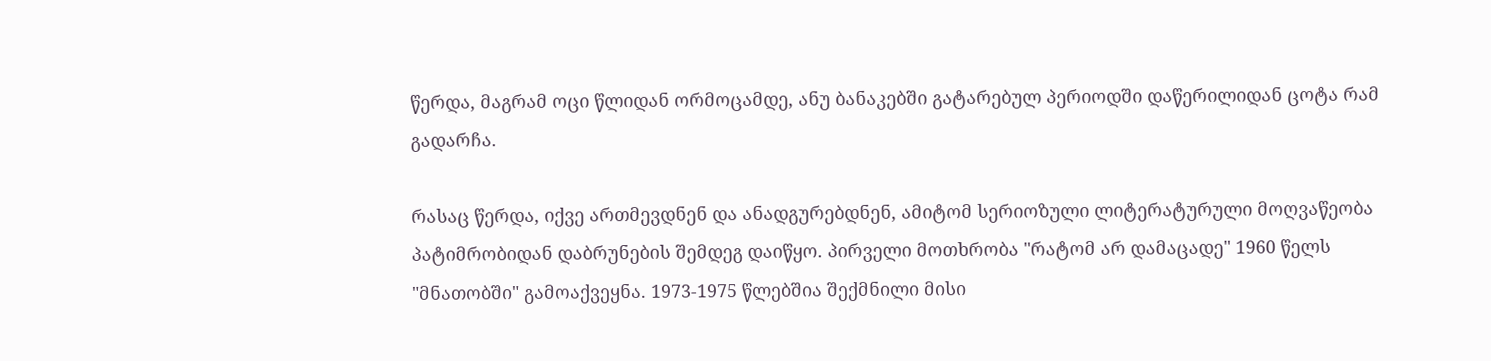წერდა, მაგრამ ოცი წლიდან ორმოცამდე, ანუ ბანაკებში გატარებულ პერიოდში დაწერილიდან ცოტა რამ გადარჩა.

რასაც წერდა, იქვე ართმევდნენ და ანადგურებდნენ, ამიტომ სერიოზული ლიტერატურული მოღვაწეობა პატიმრობიდან დაბრუნების შემდეგ დაიწყო. პირველი მოთხრობა "რატომ არ დამაცადე" 1960 წელს "მნათობში" გამოაქვეყნა. 1973-1975 წლებშია შექმნილი მისი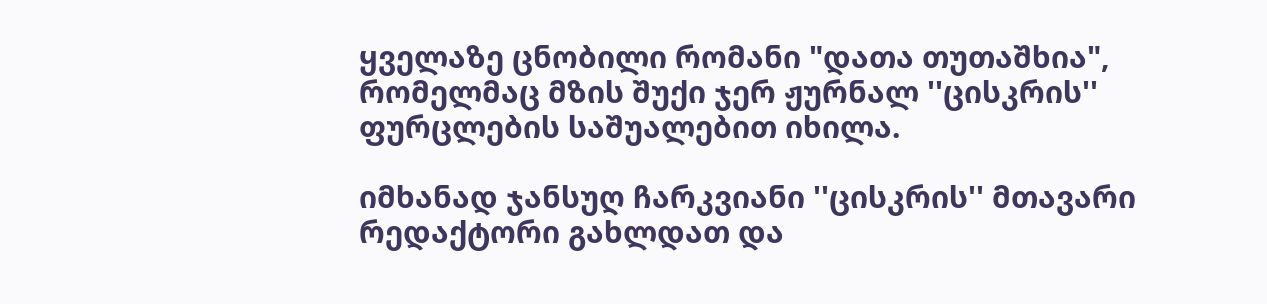ყველაზე ცნობილი რომანი "დათა თუთაშხია", რომელმაც მზის შუქი ჯერ ჟურნალ ''ცისკრის'' ფურცლების საშუალებით იხილა.

იმხანად ჯანსუღ ჩარკვიანი ''ცისკრის'' მთავარი რედაქტორი გახლდათ და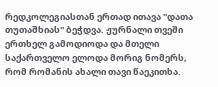რედკოლეგიასთან ერთად ითავა ''დათა თუთაშხიას'' ბეჭდვა. ჟურნალი თვეში ერთხელ გამოდიოდა და მთელი საქართველო ელოდა მორიგ ნომერს, რომ რომანის ახალი თავი წაეკითხა.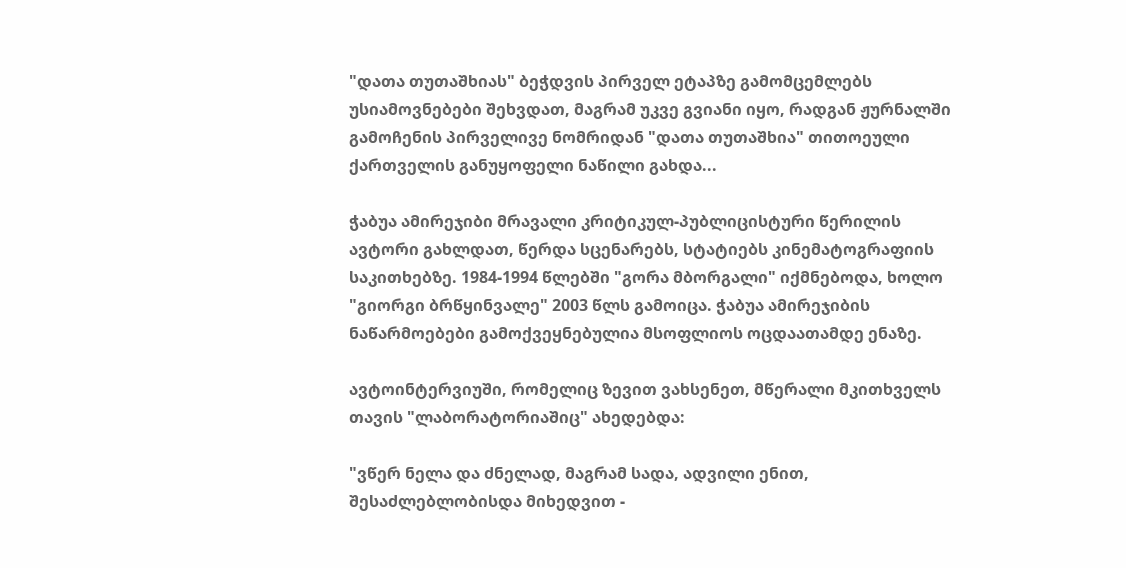"დათა თუთაშხიას" ბეჭდვის პირველ ეტაპზე გამომცემლებს უსიამოვნებები შეხვდათ, მაგრამ უკვე გვიანი იყო, რადგან ჟურნალში გამოჩენის პირველივე ნომრიდან "დათა თუთაშხია" თითოეული ქართველის განუყოფელი ნაწილი გახდა...

ჭაბუა ამირეჯიბი მრავალი კრიტიკულ-პუბლიცისტური წერილის ავტორი გახლდათ, წერდა სცენარებს, სტატიებს კინემატოგრაფიის საკითხებზე. 1984-1994 წლებში "გორა მბორგალი" იქმნებოდა, ხოლო "გიორგი ბრწყინვალე" 2003 წლს გამოიცა. ჭაბუა ამირეჯიბის ნაწარმოებები გამოქვეყნებულია მსოფლიოს ოცდაათამდე ენაზე.

ავტოინტერვიუში, რომელიც ზევით ვახსენეთ, მწერალი მკითხველს თავის "ლაბორატორიაშიც" ახედებდა:

"ვწერ ნელა და ძნელად, მაგრამ სადა, ადვილი ენით, შესაძლებლობისდა მიხედვით -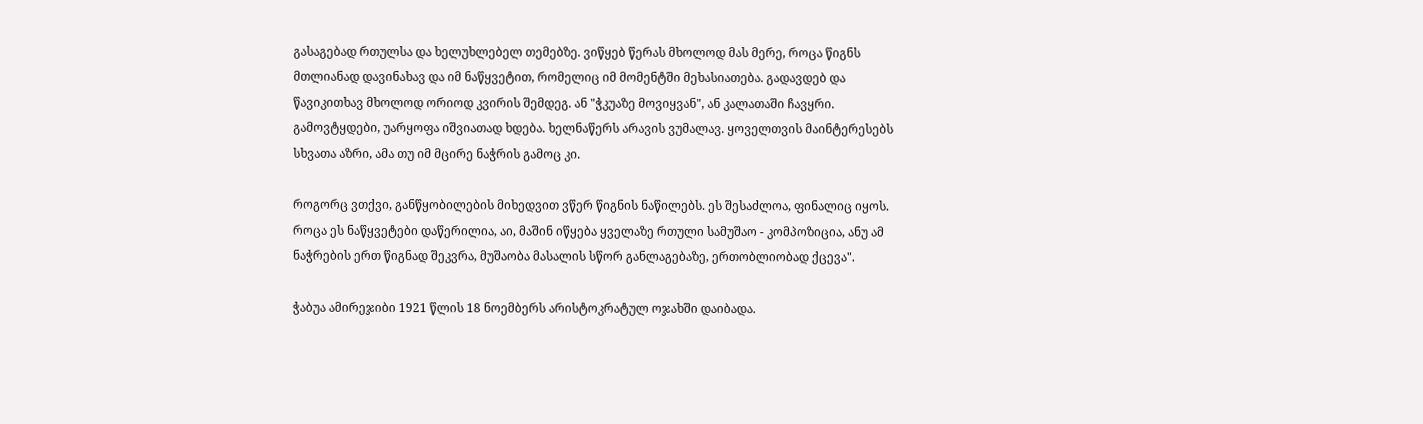გასაგებად რთულსა და ხელუხლებელ თემებზე. ვიწყებ წერას მხოლოდ მას მერე, როცა წიგნს მთლიანად დავინახავ და იმ ნაწყვეტით, რომელიც იმ მომენტში მეხასიათება. გადავდებ და წავიკითხავ მხოლოდ ორიოდ კვირის შემდეგ. ან "ჭკუაზე მოვიყვან", ან კალათაში ჩავყრი. გამოვტყდები, უარყოფა იშვიათად ხდება. ხელნაწერს არავის ვუმალავ. ყოველთვის მაინტერესებს სხვათა აზრი, ამა თუ იმ მცირე ნაჭრის გამოც კი.

როგორც ვთქვი, განწყობილების მიხედვით ვწერ წიგნის ნაწილებს. ეს შესაძლოა, ფინალიც იყოს. როცა ეს ნაწყვეტები დაწერილია, აი, მაშინ იწყება ყველაზე რთული სამუშაო - კომპოზიცია, ანუ ამ ნაჭრების ერთ წიგნად შეკვრა, მუშაობა მასალის სწორ განლაგებაზე, ერთობლიობად ქცევა".

ჭაბუა ამირეჯიბი 1921 წლის 18 ნოემბერს არისტოკრატულ ოჯახში დაიბადა.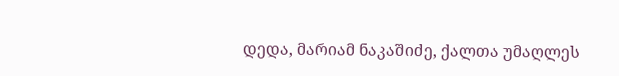დედა, მარიამ ნაკაშიძე, ქალთა უმაღლეს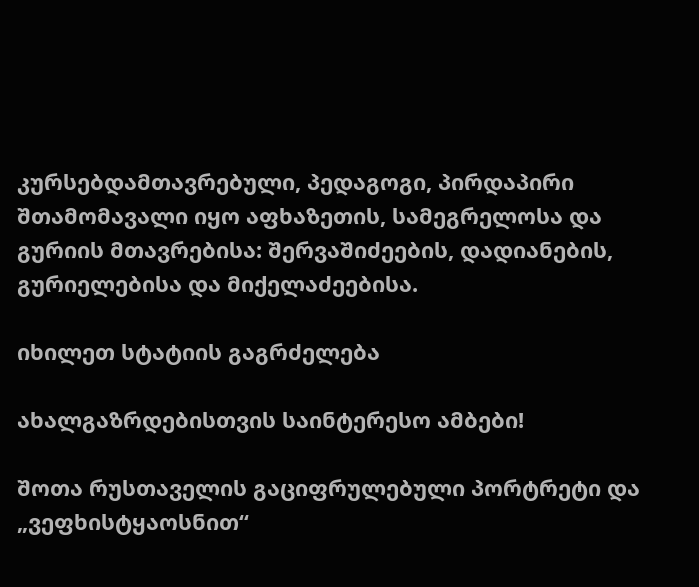კურსებდამთავრებული, პედაგოგი, პირდაპირი შთამომავალი იყო აფხაზეთის, სამეგრელოსა და გურიის მთავრებისა: შერვაშიძეების, დადიანების, გურიელებისა და მიქელაძეებისა.

იხილეთ სტატიის გაგრძელება

ახალგაზრდებისთვის საინტერესო ამბები!

შოთა რუსთაველის გაციფრულებული პორტრეტი და „ვეფხისტყაოსნით“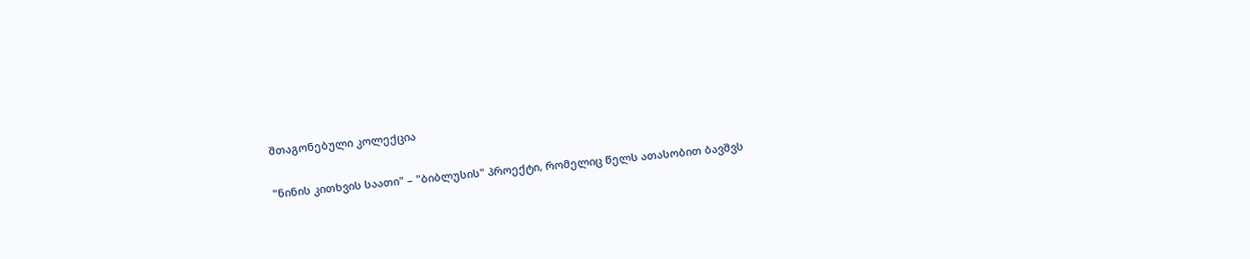შთაგონებული კოლექცია

"ნინის კითხვის საათი" – "ბიბლუსის" პროექტი, რომელიც წელს ათასობით ბავშვს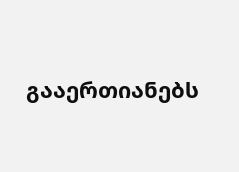გააერთიანებს